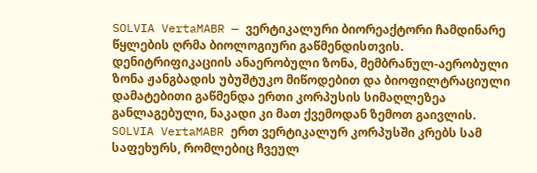SOLVIA VertaMABR — ვერტიკალური ბიორეაქტორი ჩამდინარე წყლების ღრმა ბიოლოგიური გაწმენდისთვის. დენიტრიფიკაციის ანაერობული ზონა, მემბრანულ-აერობული ზონა ჟანგბადის უბუშტუკო მიწოდებით და ბიოფილტრაციული დამატებითი გაწმენდა ერთი კორპუსის სიმაღლეზეა განლაგებული, ნაკადი კი მათ ქვემოდან ზემოთ გაივლის.
SOLVIA VertaMABR ერთ ვერტიკალურ კორპუსში კრებს სამ საფეხურს, რომლებიც ჩვეულ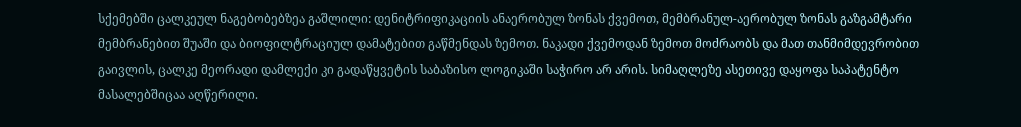სქემებში ცალკეულ ნაგებობებზეა გაშლილი: დენიტრიფიკაციის ანაერობულ ზონას ქვემოთ, მემბრანულ-აერობულ ზონას გაზგამტარი მემბრანებით შუაში და ბიოფილტრაციულ დამატებით გაწმენდას ზემოთ. ნაკადი ქვემოდან ზემოთ მოძრაობს და მათ თანმიმდევრობით გაივლის, ცალკე მეორადი დამლექი კი გადაწყვეტის საბაზისო ლოგიკაში საჭირო არ არის. სიმაღლეზე ასეთივე დაყოფა საპატენტო მასალებშიცაა აღწერილი.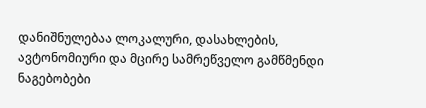დანიშნულებაა ლოკალური, დასახლების, ავტონომიური და მცირე სამრეწველო გამწმენდი ნაგებობები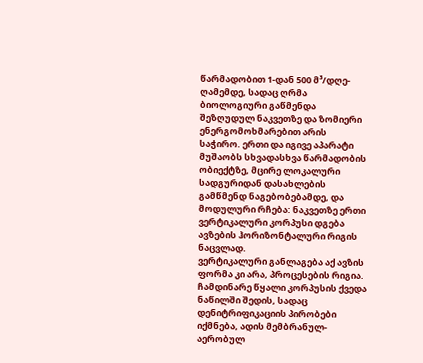წარმადობით 1-დან 500 მ³/დღე-ღამემდე, სადაც ღრმა ბიოლოგიური გაწმენდა შეზღუდულ ნაკვეთზე და ზომიერი ენერგომოხმარებით არის საჭირო. ერთი და იგივე აპარატი მუშაობს სხვადასხვა წარმადობის ობიექტზე, მცირე ლოკალური სადგურიდან დასახლების გამწმენდ ნაგებობებამდე, და მოდულური რჩება: ნაკვეთზე ერთი ვერტიკალური კორპუსი დგება ავზების ჰორიზონტალური რიგის ნაცვლად.
ვერტიკალური განლაგება აქ ავზის ფორმა კი არა, პროცესების რიგია. ჩამდინარე წყალი კორპუსის ქვედა ნაწილში შედის, სადაც დენიტრიფიკაციის პირობები იქმნება, ადის მემბრანულ-აერობულ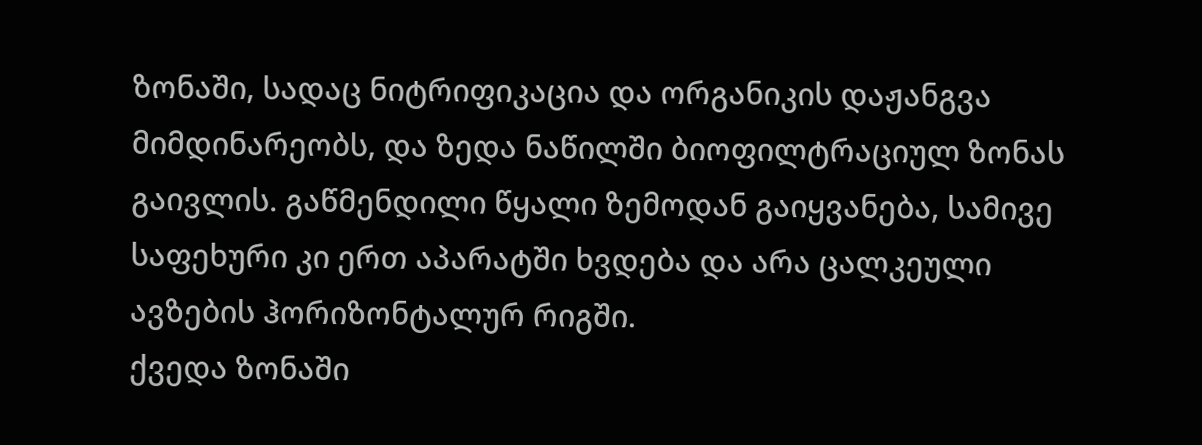ზონაში, სადაც ნიტრიფიკაცია და ორგანიკის დაჟანგვა მიმდინარეობს, და ზედა ნაწილში ბიოფილტრაციულ ზონას გაივლის. გაწმენდილი წყალი ზემოდან გაიყვანება, სამივე საფეხური კი ერთ აპარატში ხვდება და არა ცალკეული ავზების ჰორიზონტალურ რიგში.
ქვედა ზონაში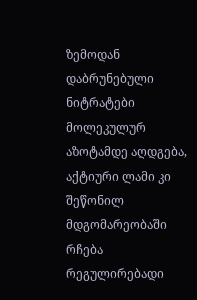ზემოდან დაბრუნებული ნიტრატები მოლეკულურ აზოტამდე აღდგება, აქტიური ლამი კი შეწონილ მდგომარეობაში რჩება რეგულირებადი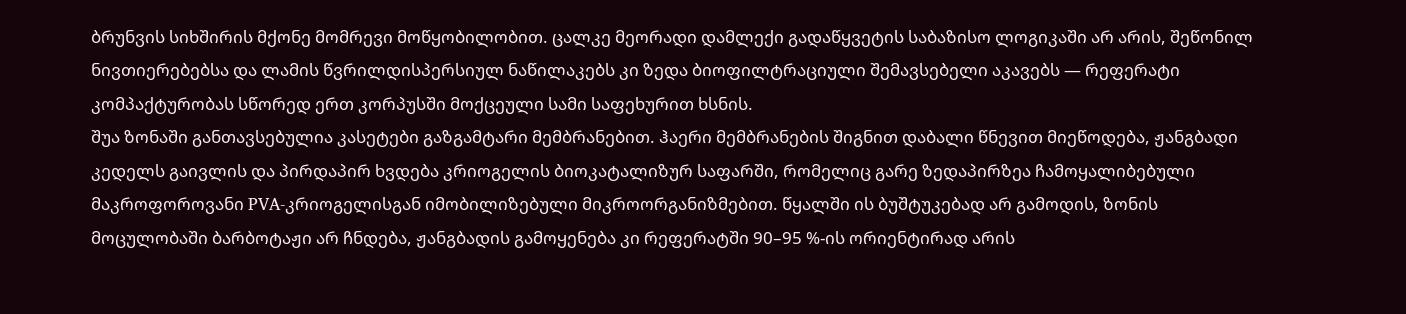ბრუნვის სიხშირის მქონე მომრევი მოწყობილობით. ცალკე მეორადი დამლექი გადაწყვეტის საბაზისო ლოგიკაში არ არის, შეწონილ ნივთიერებებსა და ლამის წვრილდისპერსიულ ნაწილაკებს კი ზედა ბიოფილტრაციული შემავსებელი აკავებს — რეფერატი კომპაქტურობას სწორედ ერთ კორპუსში მოქცეული სამი საფეხურით ხსნის.
შუა ზონაში განთავსებულია კასეტები გაზგამტარი მემბრანებით. ჰაერი მემბრანების შიგნით დაბალი წნევით მიეწოდება, ჟანგბადი კედელს გაივლის და პირდაპირ ხვდება კრიოგელის ბიოკატალიზურ საფარში, რომელიც გარე ზედაპირზეა ჩამოყალიბებული მაკროფოროვანი PVA-კრიოგელისგან იმობილიზებული მიკროორგანიზმებით. წყალში ის ბუშტუკებად არ გამოდის, ზონის მოცულობაში ბარბოტაჟი არ ჩნდება, ჟანგბადის გამოყენება კი რეფერატში 90–95 %-ის ორიენტირად არის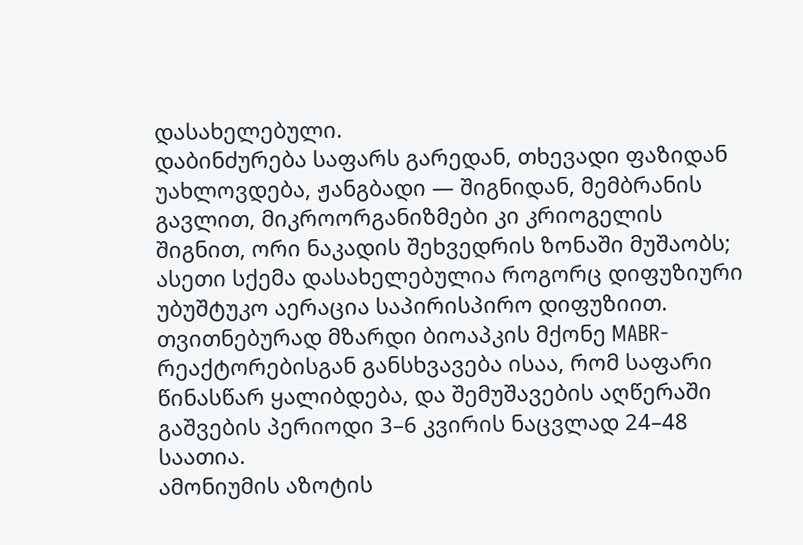დასახელებული.
დაბინძურება საფარს გარედან, თხევადი ფაზიდან უახლოვდება, ჟანგბადი — შიგნიდან, მემბრანის გავლით, მიკროორგანიზმები კი კრიოგელის შიგნით, ორი ნაკადის შეხვედრის ზონაში მუშაობს; ასეთი სქემა დასახელებულია როგორც დიფუზიური უბუშტუკო აერაცია საპირისპირო დიფუზიით. თვითნებურად მზარდი ბიოაპკის მქონე MABR-რეაქტორებისგან განსხვავება ისაა, რომ საფარი წინასწარ ყალიბდება, და შემუშავების აღწერაში გაშვების პერიოდი 3–6 კვირის ნაცვლად 24–48 საათია.
ამონიუმის აზოტის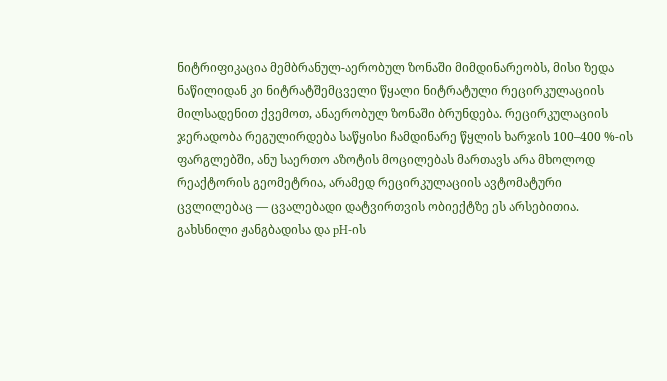ნიტრიფიკაცია მემბრანულ-აერობულ ზონაში მიმდინარეობს, მისი ზედა ნაწილიდან კი ნიტრატშემცველი წყალი ნიტრატული რეცირკულაციის მილსადენით ქვემოთ, ანაერობულ ზონაში ბრუნდება. რეცირკულაციის ჯერადობა რეგულირდება საწყისი ჩამდინარე წყლის ხარჯის 100–400 %-ის ფარგლებში, ანუ საერთო აზოტის მოცილებას მართავს არა მხოლოდ რეაქტორის გეომეტრია, არამედ რეცირკულაციის ავტომატური ცვლილებაც — ცვალებადი დატვირთვის ობიექტზე ეს არსებითია.
გახსნილი ჟანგბადისა და pH-ის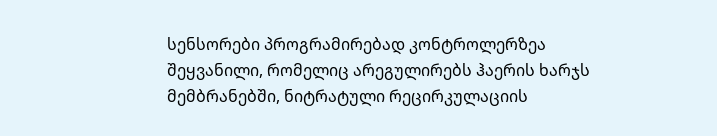სენსორები პროგრამირებად კონტროლერზეა შეყვანილი, რომელიც არეგულირებს ჰაერის ხარჯს მემბრანებში, ნიტრატული რეცირკულაციის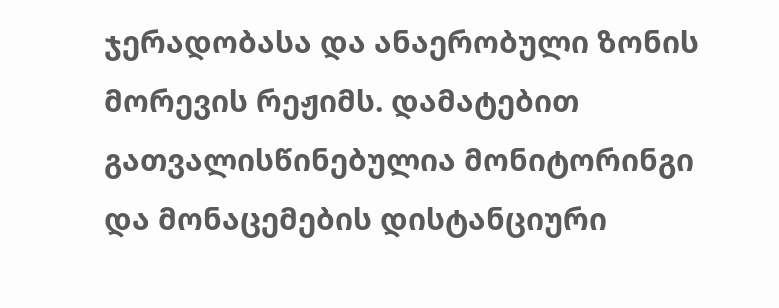ჯერადობასა და ანაერობული ზონის მორევის რეჟიმს. დამატებით გათვალისწინებულია მონიტორინგი და მონაცემების დისტანციური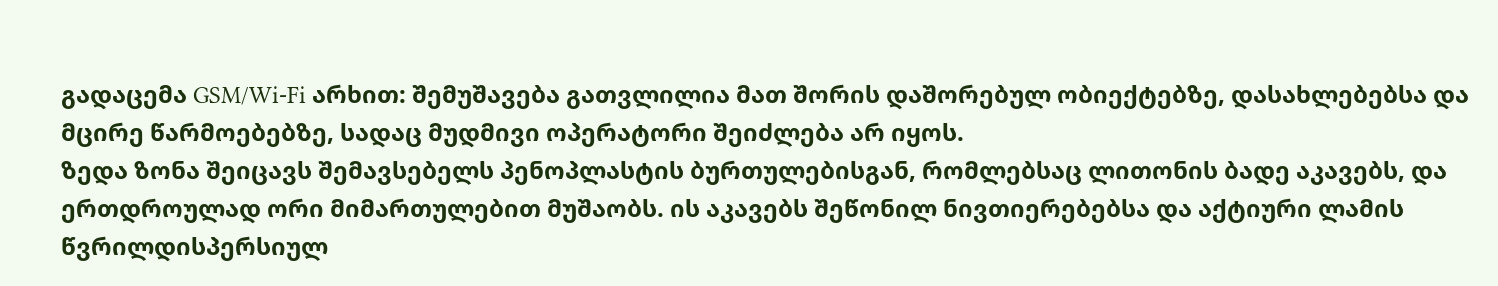გადაცემა GSM/Wi-Fi არხით: შემუშავება გათვლილია მათ შორის დაშორებულ ობიექტებზე, დასახლებებსა და მცირე წარმოებებზე, სადაც მუდმივი ოპერატორი შეიძლება არ იყოს.
ზედა ზონა შეიცავს შემავსებელს პენოპლასტის ბურთულებისგან, რომლებსაც ლითონის ბადე აკავებს, და ერთდროულად ორი მიმართულებით მუშაობს. ის აკავებს შეწონილ ნივთიერებებსა და აქტიური ლამის წვრილდისპერსიულ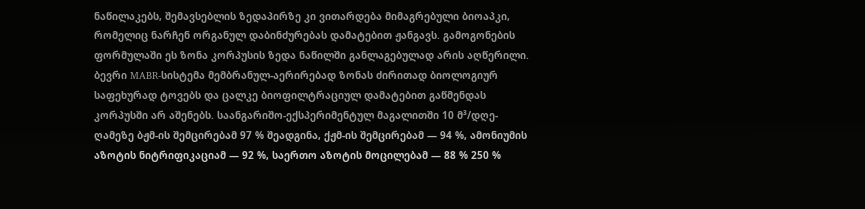ნაწილაკებს, შემავსებლის ზედაპირზე კი ვითარდება მიმაგრებული ბიოაპკი, რომელიც ნარჩენ ორგანულ დაბინძურებას დამატებით ჟანგავს. გამოგონების ფორმულაში ეს ზონა კორპუსის ზედა ნაწილში განლაგებულად არის აღწერილი.
ბევრი MABR-სისტემა მემბრანულ-აერირებად ზონას ძირითად ბიოლოგიურ საფეხურად ტოვებს და ცალკე ბიოფილტრაციულ დამატებით გაწმენდას კორპუსში არ აშენებს. საანგარიშო-ექსპერიმენტულ მაგალითში 10 მ³/დღე-ღამეზე ბჟმ-ის შემცირებამ 97 % შეადგინა, ქჟმ-ის შემცირებამ — 94 %, ამონიუმის აზოტის ნიტრიფიკაციამ — 92 %, საერთო აზოტის მოცილებამ — 88 % 250 %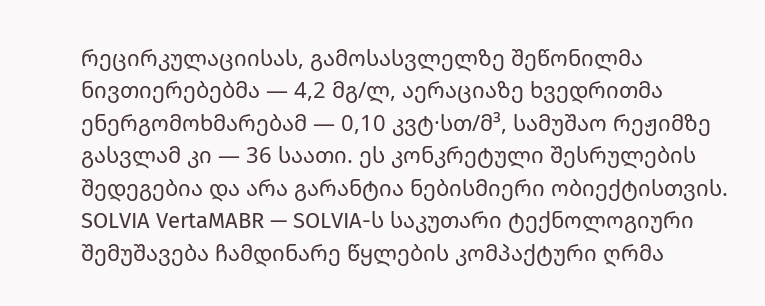რეცირკულაციისას, გამოსასვლელზე შეწონილმა ნივთიერებებმა — 4,2 მგ/ლ, აერაციაზე ხვედრითმა ენერგომოხმარებამ — 0,10 კვტ·სთ/მ³, სამუშაო რეჟიმზე გასვლამ კი — 36 საათი. ეს კონკრეტული შესრულების შედეგებია და არა გარანტია ნებისმიერი ობიექტისთვის.
SOLVIA VertaMABR — SOLVIA-ს საკუთარი ტექნოლოგიური შემუშავება ჩამდინარე წყლების კომპაქტური ღრმა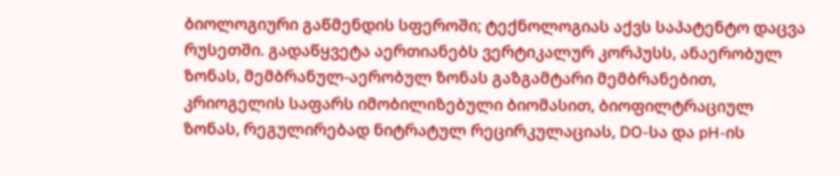ბიოლოგიური გაწმენდის სფეროში; ტექნოლოგიას აქვს საპატენტო დაცვა რუსეთში. გადაწყვეტა აერთიანებს ვერტიკალურ კორპუსს, ანაერობულ ზონას, მემბრანულ-აერობულ ზონას გაზგამტარი მემბრანებით, კრიოგელის საფარს იმობილიზებული ბიომასით, ბიოფილტრაციულ ზონას, რეგულირებად ნიტრატულ რეცირკულაციას, DO-სა და pH-ის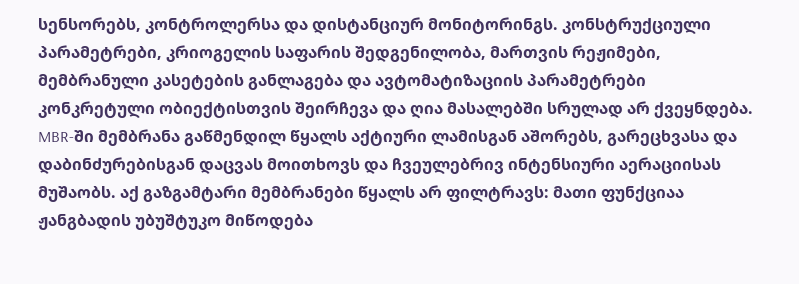სენსორებს, კონტროლერსა და დისტანციურ მონიტორინგს. კონსტრუქციული პარამეტრები, კრიოგელის საფარის შედგენილობა, მართვის რეჟიმები, მემბრანული კასეტების განლაგება და ავტომატიზაციის პარამეტრები კონკრეტული ობიექტისთვის შეირჩევა და ღია მასალებში სრულად არ ქვეყნდება.
MBR-ში მემბრანა გაწმენდილ წყალს აქტიური ლამისგან აშორებს, გარეცხვასა და დაბინძურებისგან დაცვას მოითხოვს და ჩვეულებრივ ინტენსიური აერაციისას მუშაობს. აქ გაზგამტარი მემბრანები წყალს არ ფილტრავს: მათი ფუნქციაა ჟანგბადის უბუშტუკო მიწოდება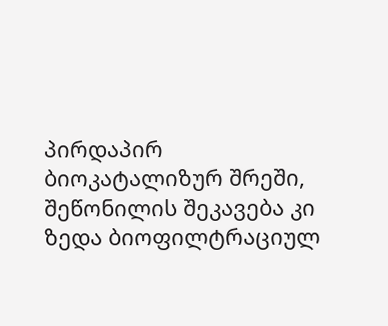პირდაპირ ბიოკატალიზურ შრეში, შეწონილის შეკავება კი ზედა ბიოფილტრაციულ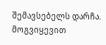შემავსებელს დარჩა.
მოგვიყევით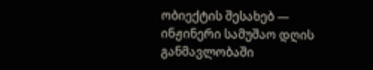ობიექტის შესახებ — ინჟინერი სამუშაო დღის განმავლობაში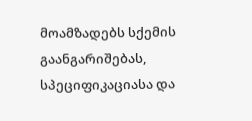მოამზადებს სქემის გაანგარიშებას, სპეციფიკაციასა და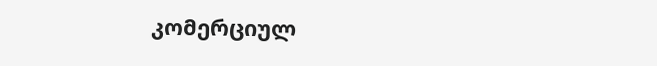კომერციულ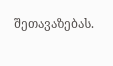შეთავაზებას.